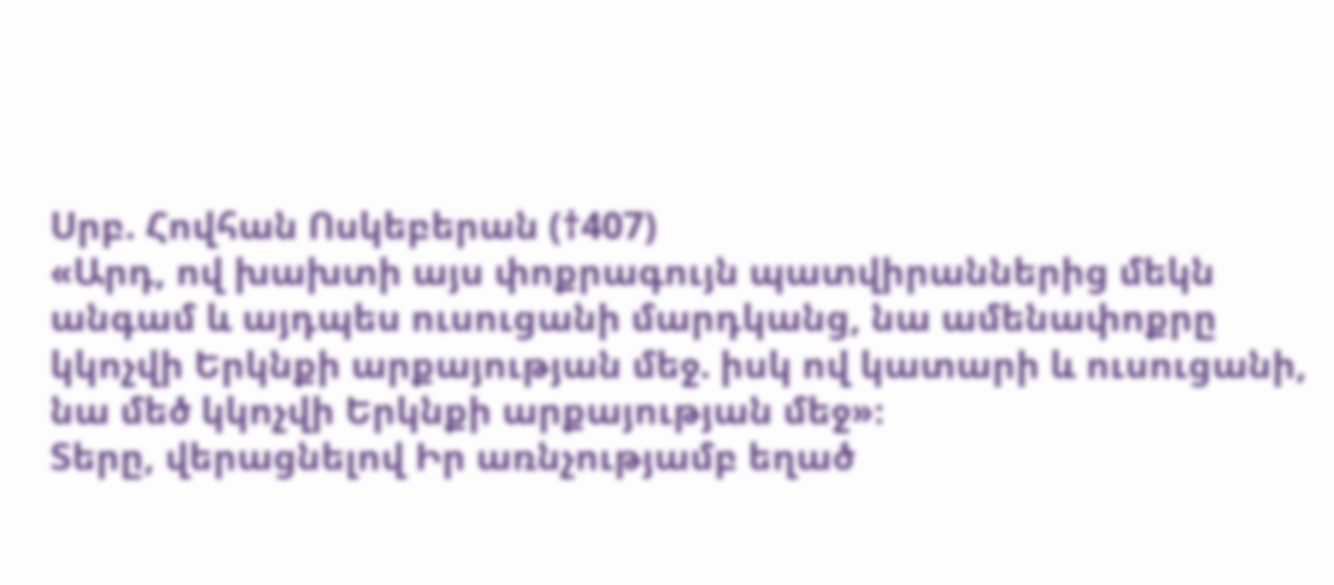Սրբ. Հովհան Ոսկեբերան (†407)
«Արդ, ով խախտի այս փոքրագույն պատվիրաններից մեկն անգամ և այդպես ուսուցանի մարդկանց, նա ամենափոքրը կկոչվի Երկնքի արքայության մեջ. իսկ ով կատարի և ուսուցանի, նա մեծ կկոչվի Երկնքի արքայության մեջ»։
Տերը, վերացնելով Իր առնչությամբ եղած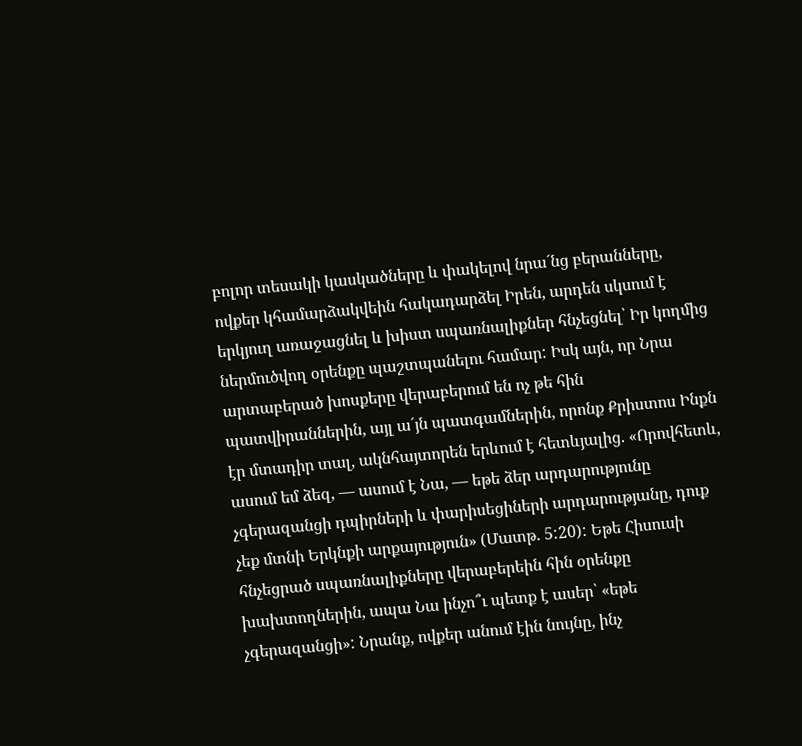բոլոր տեսակի կասկածները և փակելով նրա´նց բերանները, ովքեր կհամարձակվեին հակադարձել Իրեն, արդեն սկսում է երկյուղ առաջացնել և խիստ սպառնալիքներ հնչեցնել՝ Իր կողմից ներմուծվող օրենքը պաշտպանելու համար: Իսկ այն, որ Նրա արտաբերած խոսքերը վերաբերում են ոչ թե հին պատվիրաններին, այլ ա´յն պատգամներին, որոնք Քրիստոս Ինքն էր մտադիր տալ, ակնհայտորեն երևում է հետևյալից. «Որովհետև, ասում եմ ձեզ, — ասում է Նա, — եթե ձեր արդարությունը չգերազանցի դպիրների և փարիսեցիների արդարությանը, դուք չեք մտնի Երկնքի արքայություն» (Մատթ. 5:20): Եթե Հիսուսի հնչեցրած սպառնալիքները վերաբերեին հին օրենքը խախտողներին, ապա Նա ինչո՞ւ պետք է ասեր՝ «եթե չգերազանցի»: Նրանք, ովքեր անում էին նույնը, ինչ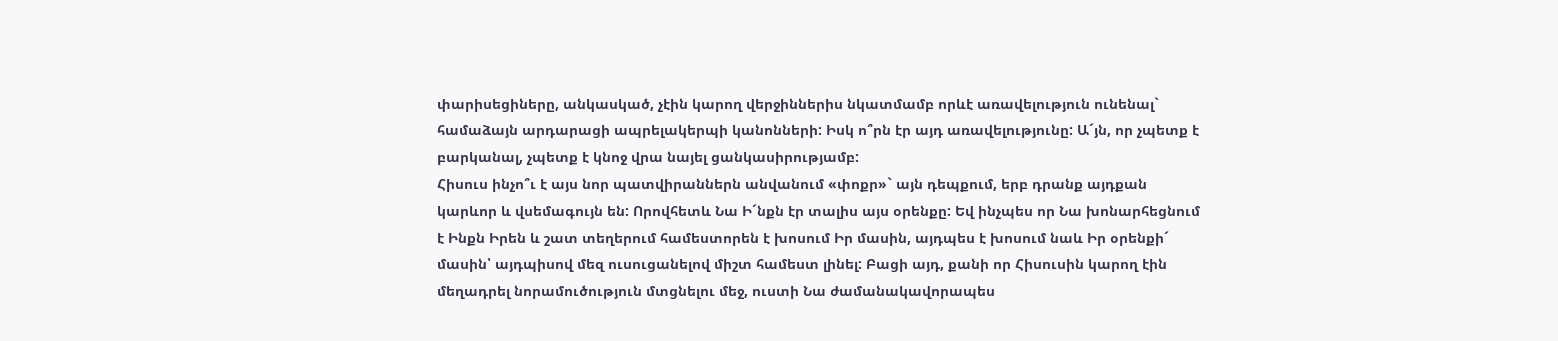փարիսեցիները, անկասկած, չէին կարող վերջիններիս նկատմամբ որևէ առավելություն ունենալ` համաձայն արդարացի ապրելակերպի կանոնների: Իսկ ո՞րն էր այդ առավելությունը: Ա´յն, որ չպետք է բարկանալ, չպետք է կնոջ վրա նայել ցանկասիրությամբ:
Հիսուս ինչո՞ւ է այս նոր պատվիրաններն անվանում «փոքր»` այն դեպքում, երբ դրանք այդքան կարևոր և վսեմագույն են: Որովհետև Նա Ի´նքն էր տալիս այս օրենքը: Եվ ինչպես որ Նա խոնարհեցնում է Ինքն Իրեն և շատ տեղերում համեստորեն է խոսում Իր մասին, այդպես է խոսում նաև Իր օրենքի´ մասին՝ այդպիսով մեզ ուսուցանելով միշտ համեստ լինել: Բացի այդ, քանի որ Հիսուսին կարող էին մեղադրել նորամուծություն մտցնելու մեջ, ուստի Նա ժամանակավորապես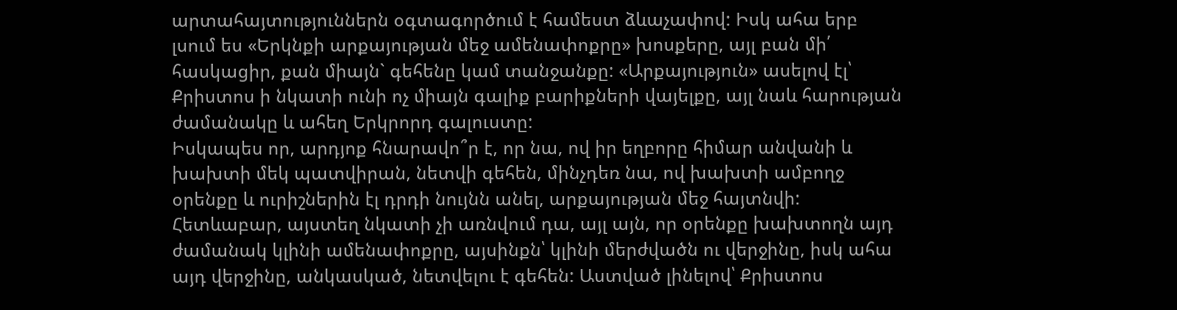արտահայտություններն օգտագործում է համեստ ձևաչափով: Իսկ ահա երբ լսում ես «Երկնքի արքայության մեջ ամենափոքրը» խոսքերը, այլ բան մի՛ հասկացիր, քան միայն` գեհենը կամ տանջանքը: «Արքայություն» ասելով էլ՝ Քրիստոս ի նկատի ունի ոչ միայն գալիք բարիքների վայելքը, այլ նաև հարության ժամանակը և ահեղ Երկրորդ գալուստը:
Իսկապես որ, արդյոք հնարավո՞ր է, որ նա, ով իր եղբորը հիմար անվանի և խախտի մեկ պատվիրան, նետվի գեհեն, մինչդեռ նա, ով խախտի ամբողջ օրենքը և ուրիշներին էլ դրդի նույնն անել, արքայության մեջ հայտնվի: Հետևաբար, այստեղ նկատի չի առնվում դա, այլ այն, որ օրենքը խախտողն այդ ժամանակ կլինի ամենափոքրը, այսինքն՝ կլինի մերժվածն ու վերջինը, իսկ ահա այդ վերջինը, անկասկած, նետվելու է գեհեն: Աստված լինելով՝ Քրիստոս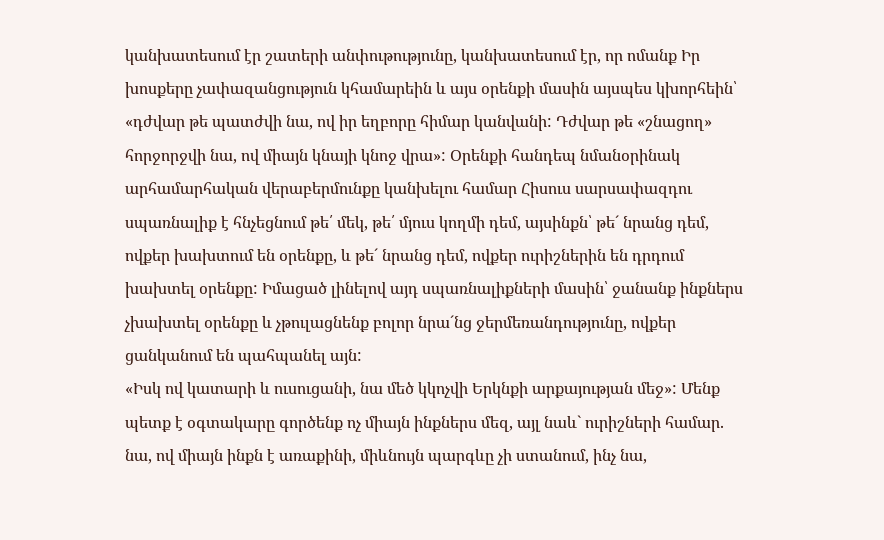կանխատեսում էր շատերի անփութությունը, կանխատեսում էր, որ ոմանք Իր խոսքերը չափազանցություն կհամարեին և այս օրենքի մասին այսպես կխորհեին՝ «դժվար թե պատժվի նա, ով իր եղբորը հիմար կանվանի: Դժվար թե «շնացող» հորջորջվի նա, ով միայն կնայի կնոջ վրա»: Օրենքի հանդեպ նմանօրինակ արհամարհական վերաբերմունքը կանխելու համար Հիսուս սարսափազդու սպառնալիք է հնչեցնում թե՛ մեկ, թե՛ մյուս կողմի դեմ, այսինքն՝ թե´ նրանց դեմ, ովքեր խախտում են օրենքը, և թե´ նրանց դեմ, ովքեր ուրիշներին են դրդում խախտել օրենքը: Իմացած լինելով այդ սպառնալիքների մասին՝ ջանանք ինքներս չխախտել օրենքը և չթուլացնենք բոլոր նրա´նց ջերմեռանդությունը, ովքեր ցանկանում են պահպանել այն:
«Իսկ ով կատարի և ուսուցանի, նա մեծ կկոչվի Երկնքի արքայության մեջ»: Մենք պետք է օգտակարը գործենք ոչ միայն ինքներս մեզ, այլ նաև` ուրիշների համար. նա, ով միայն ինքն է առաքինի, միևնույն պարգևը չի ստանում, ինչ նա,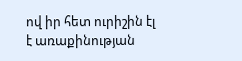ով իր հետ ուրիշին էլ է առաքինության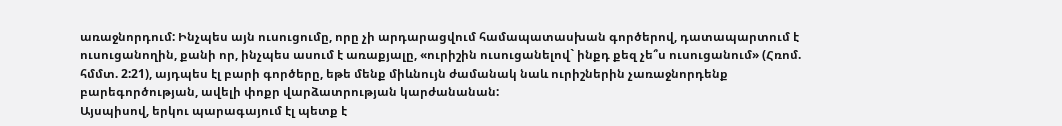առաջնորդում: Ինչպես այն ուսուցումը, որը չի արդարացվում համապատասխան գործերով, դատապարտում է ուսուցանողին, քանի որ, ինչպես ասում է առաքյալը, «ուրիշին ուսուցանելով` ինքդ քեզ չե՞ս ուսուցանում» (Հռոմ. հմմտ. 2:21), այդպես էլ բարի գործերը, եթե մենք միևնույն ժամանակ նաև ուրիշներին չառաջնորդենք բարեգործության, ավելի փոքր վարձատրության կարժանանան:
Այսպիսով, երկու պարագայում էլ պետք է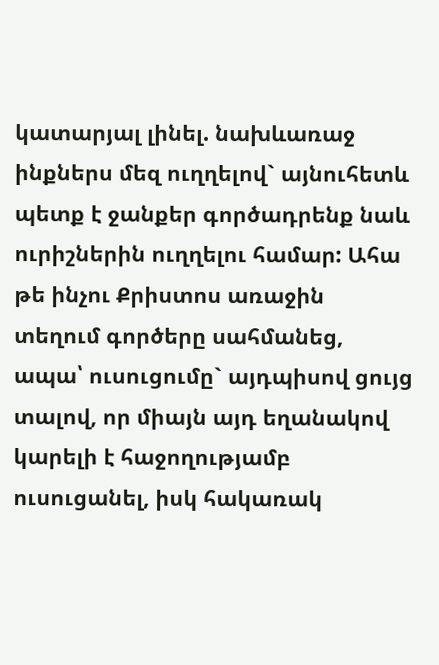կատարյալ լինել. նախևառաջ ինքներս մեզ ուղղելով` այնուհետև պետք է ջանքեր գործադրենք նաև ուրիշներին ուղղելու համար: Ահա թե ինչու Քրիստոս առաջին տեղում գործերը սահմանեց, ապա՝ ուսուցումը` այդպիսով ցույց տալով, որ միայն այդ եղանակով կարելի է հաջողությամբ ուսուցանել, իսկ հակառակ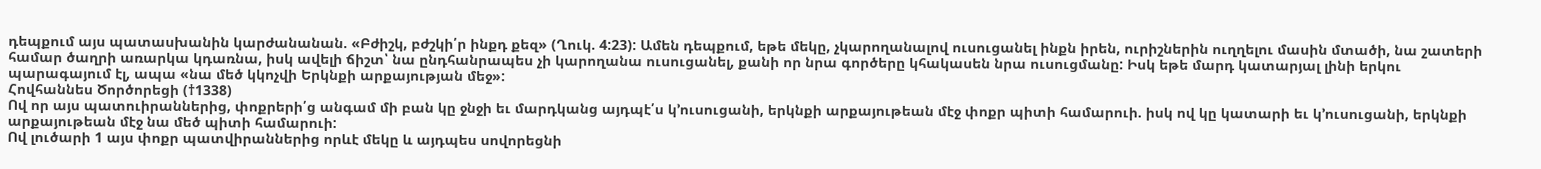դեպքում այս պատասխանին կարժանանան. «Բժիշկ, բժշկի՛ր ինքդ քեզ» (Ղուկ. 4:23): Ամեն դեպքում, եթե մեկը, չկարողանալով ուսուցանել ինքն իրեն, ուրիշներին ուղղելու մասին մտածի, նա շատերի համար ծաղրի առարկա կդառնա, իսկ ավելի ճիշտ՝ նա ընդհանրապես չի կարողանա ուսուցանել, քանի որ նրա գործերը կհակասեն նրա ուսուցմանը: Իսկ եթե մարդ կատարյալ լինի երկու պարագայում էլ, ապա «նա մեծ կկոչվի Երկնքի արքայության մեջ»:
Հովհաննես Ծործորեցի (†1338)
Ով որ այս պատուիրաններից, փոքրերի՛ց անգամ մի բան կը ջնջի եւ մարդկանց այդպէ՛ս կ՚ուսուցանի, երկնքի արքայութեան մէջ փոքր պիտի համարուի. իսկ ով կը կատարի եւ կ՚ուսուցանի, երկնքի արքայութեան մէջ նա մեծ պիտի համարուի:
Ով լուծարի 1 այս փոքր պատվիրաններից որևէ մեկը և այդպես սովորեցնի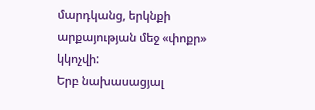մարդկանց, երկնքի արքայության մեջ «փոքր» կկոչվի:
Երբ նախասացյալ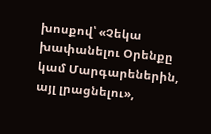խոսքով՝ «Չեկա խափանելու Օրենքը կամ Մարգարեներին, այլ լրացնելու»,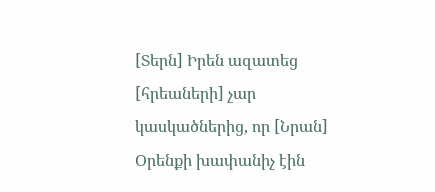[Տերն] Իրեն ազատեց [հրեաների] չար կասկածներից, որ [Նրան] Օրենքի խափանիչ էին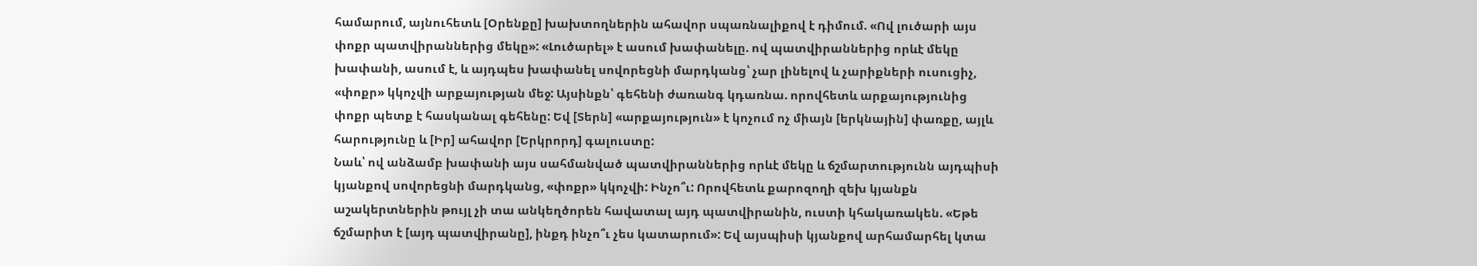համարում, այնուհետև [Օրենքը] խախտողներին ահավոր սպառնալիքով է դիմում. «Ով լուծարի այս փոքր պատվիրաններից մեկը»: «Լուծարել» է ասում խափանելը. ով պատվիրաններից որևէ մեկը խափանի, ասում է, և այդպես խափանել սովորեցնի մարդկանց՝ չար լինելով և չարիքների ուսուցիչ, «փոքր» կկոչվի արքայության մեջ: Այսինքն՝ գեհենի ժառանգ կդառնա. որովհետև արքայությունից փոքր պետք է հասկանալ գեհենը: Եվ [Տերն] «արքայություն» է կոչում ոչ միայն [երկնային] փառքը, այլև հարությունը և [Իր] ահավոր [Երկրորդ] գալուստը:
Նաև՝ ով անձամբ խափանի այս սահմանված պատվիրաններից որևէ մեկը և ճշմարտությունն այդպիսի կյանքով սովորեցնի մարդկանց, «փոքր» կկոչվի: Ինչո՞ւ: Որովհետև քարոզողի զեխ կյանքն աշակերտներին թույլ չի տա անկեղծորեն հավատալ այդ պատվիրանին, ուստի կհակառակեն. «Եթե ճշմարիտ է [այդ պատվիրանը], ինքդ ինչո՞ւ չես կատարում»: Եվ այսպիսի կյանքով արհամարհել կտա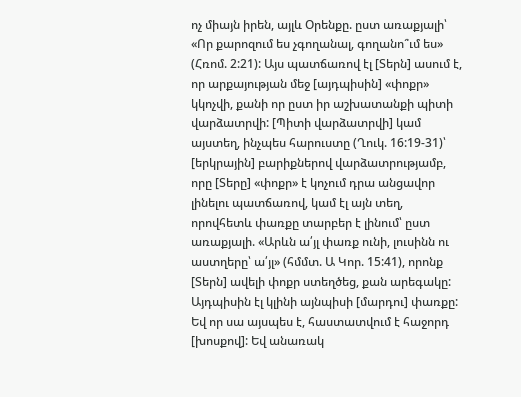ոչ միայն իրեն, այլև Օրենքը. ըստ առաքյալի՝ «Որ քարոզում ես չգողանալ, գողանո՞ւմ ես» (Հռոմ. 2:21): Այս պատճառով էլ [Տերն] ասում է, որ արքայության մեջ [այդպիսին] «փոքր» կկոչվի, քանի որ ըստ իր աշխատանքի պիտի վարձատրվի: [Պիտի վարձատրվի] կամ այստեղ, ինչպես հարուստը (Ղուկ. 16:19-31)՝ [երկրային] բարիքներով վարձատրությամբ, որը [Տերը] «փոքր» է կոչում դրա անցավոր լինելու պատճառով, կամ էլ այն տեղ, որովհետև փառքը տարբեր է լինում՝ ըստ առաքյալի. «Արևն ա՛յլ փառք ունի, լուսինն ու աստղերը՝ ա՛յլ» (հմմտ. Ա Կոր. 15:41), որոնք [Տերն] ավելի փոքր ստեղծեց, քան արեգակը: Այդպիսին էլ կլինի այնպիսի [մարդու] փառքը: Եվ որ սա այսպես է, հաստատվում է հաջորդ [խոսքով]: Եվ անառակ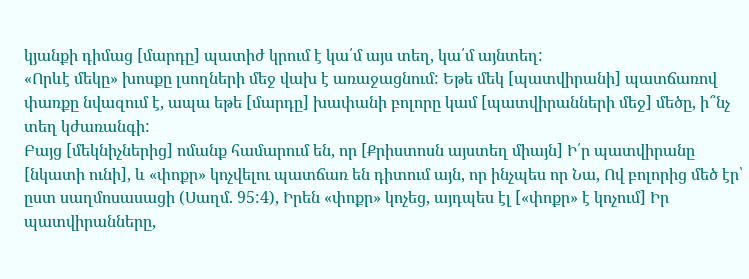կյանքի դիմաց [մարդը] պատիժ կրում է կա՛մ այս տեղ, կա՛մ այնտեղ:
«Որևէ մեկը» խոսքը լսողների մեջ վախ է առաջացնում: Եթե մեկ [պատվիրանի] պատճառով փառքը նվազում է, ապա եթե [մարդը] խափանի բոլորը կամ [պատվիրանների մեջ] մեծը, ի՞նչ տեղ կժառանգի:
Բայց [մեկնիչներից] ոմանք համարում են, որ [Քրիստոսն այստեղ միայն] Ի՛ր պատվիրանը [նկատի ունի], և «փոքր» կոչվելու պատճառ են դիտում այն, որ ինչպես որ Նա, Ով բոլորից մեծ էր՝ ըստ սաղմոսասացի (Սաղմ. 95:4), Իրեն «փոքր» կոչեց, այդպես էլ [«փոքր» է կոչում] Իր պատվիրանները,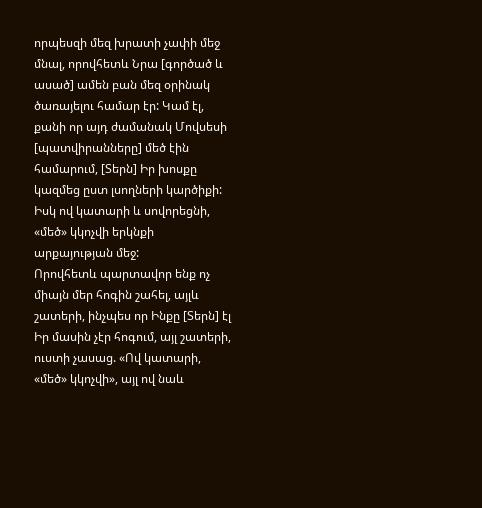որպեսզի մեզ խրատի չափի մեջ մնալ, որովհետև Նրա [գործած և ասած] ամեն բան մեզ օրինակ ծառայելու համար էր: Կամ էլ, քանի որ այդ ժամանակ Մովսեսի [պատվիրանները] մեծ էին համարում, [Տերն] Իր խոսքը կազմեց ըստ լսողների կարծիքի:
Իսկ ով կատարի և սովորեցնի, «մեծ» կկոչվի երկնքի արքայության մեջ:
Որովհետև պարտավոր ենք ոչ միայն մեր հոգին շահել, այլև շատերի, ինչպես որ Ինքը [Տերն] էլ Իր մասին չէր հոգում, այլ շատերի, ուստի չասաց. «Ով կատարի, «մեծ» կկոչվի», այլ ով նաև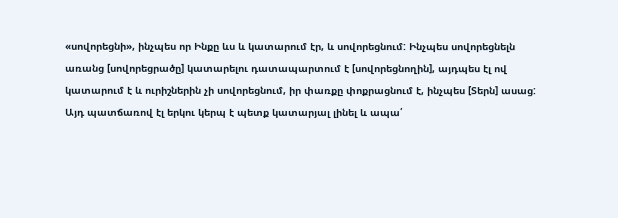«սովորեցնի», ինչպես որ Ինքը ևս և կատարում էր, և սովորեցնում: Ինչպես սովորեցնելն առանց [սովորեցրածը] կատարելու դատապարտում է [սովորեցնողին], այդպես էլ ով կատարում է և ուրիշներին չի սովորեցնում, իր փառքը փոքրացնում է, ինչպես [Տերն] ասաց: Այդ պատճառով էլ երկու կերպ է պետք կատարյալ լինել և ապա՛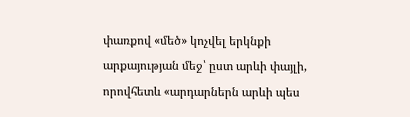փառքով «մեծ» կոչվել երկնքի արքայության մեջ՝ ըստ արևի փայլի, որովհետև «արդարներն արևի պես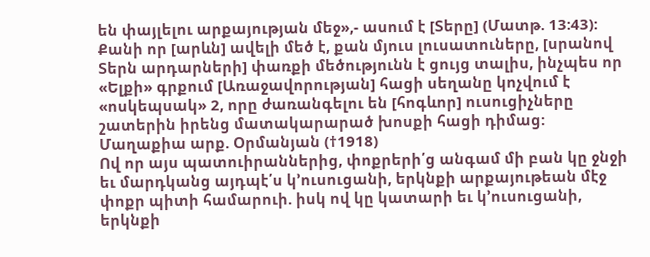են փայլելու արքայության մեջ»,- ասում է [Տերը] (Մատթ. 13:43): Քանի որ [արևն] ավելի մեծ է, քան մյուս լուսատուները, [սրանով Տերն արդարների] փառքի մեծությունն է ցույց տալիս, ինչպես որ «Ելքի» գրքում [Առաջավորության] հացի սեղանը կոչվում է «ոսկեպսակ» 2, որը ժառանգելու են [հոգևոր] ուսուցիչները շատերին իրենց մատակարարած խոսքի հացի դիմաց:
Մաղաքիա արք. Օրմանյան (†1918)
Ով որ այս պատուիրաններից, փոքրերի՛ց անգամ մի բան կը ջնջի եւ մարդկանց այդպէ՛ս կ՚ուսուցանի, երկնքի արքայութեան մէջ փոքր պիտի համարուի. իսկ ով կը կատարի եւ կ՚ուսուցանի, երկնքի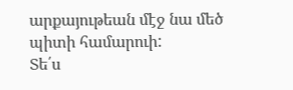արքայութեան մէջ նա մեծ պիտի համարուի:
Տե՛ս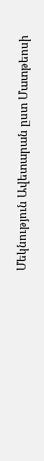Մեկնություն Ավետարան ըստ Մատթեոսի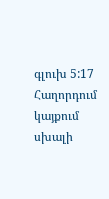գլուխ 5:17
Հաղորդում կայքում սխալի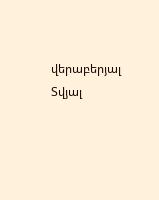վերաբերյալ
Տվյալ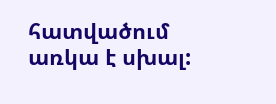հատվածում առկա է սխալ: